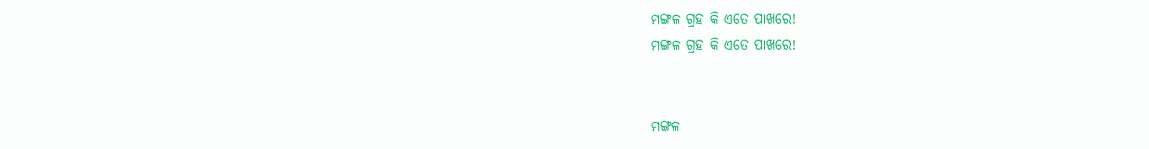ମଙ୍ଗଳ ଗ୍ରହ କି ଏତେ ପାଖରେ!
ମଙ୍ଗଳ ଗ୍ରହ କି ଏତେ ପାଖରେ!


ମଙ୍ଗଳ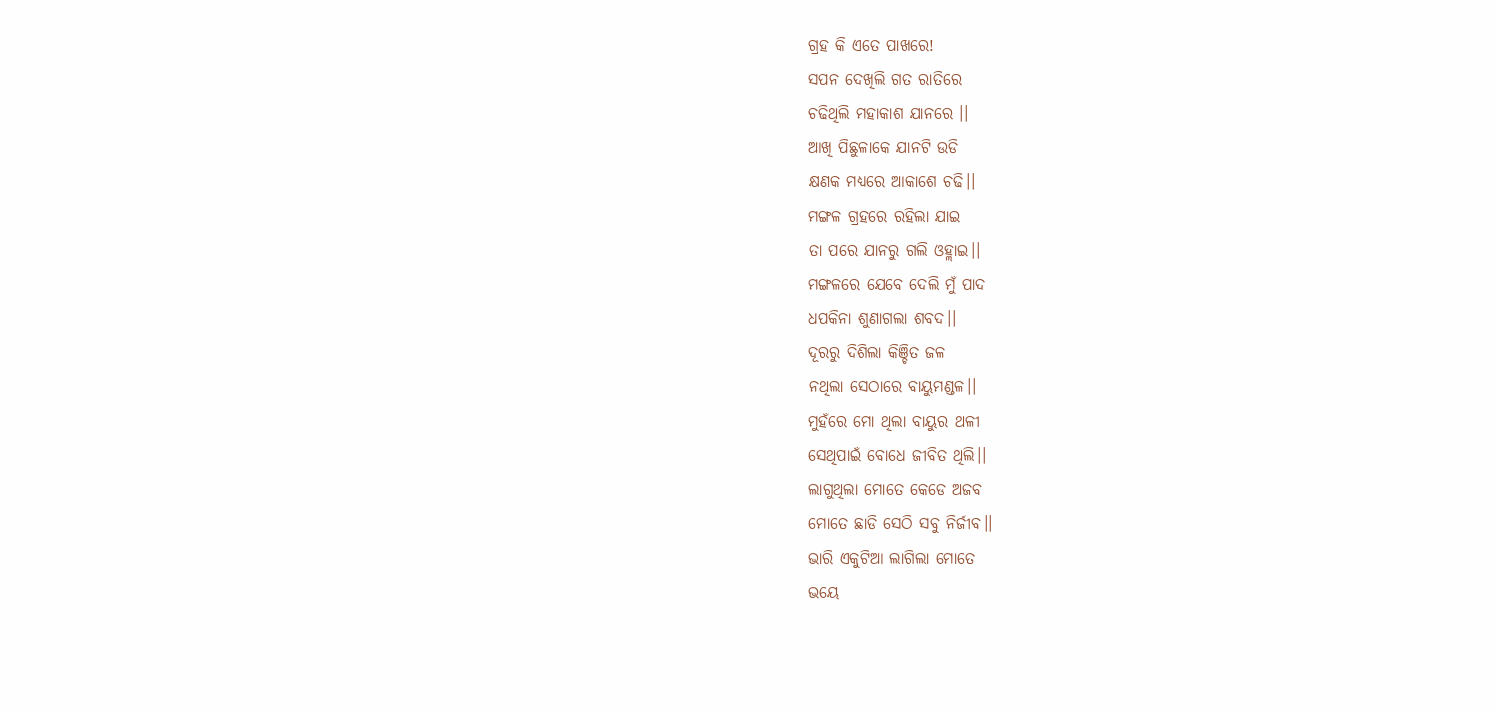ଗ୍ରହ କି ଏତେ ପାଖରେ!
ସପନ ଦେଖିଲି ଗତ ରାତିରେ
ଚଢିଥିଲି ମହାକାଶ ଯାନରେ ।।
ଆଖି ପିଛୁଳାକେ ଯାନଟି ଉଡି
କ୍ଷଣକ ମଧ୍ୟରେ ଆକାଶେ ଚଢି।।
ମଙ୍ଗଳ ଗ୍ରହରେ ରହିଲା ଯାଇ
ତା ପରେ ଯାନରୁ ଗଲି ଓହ୍ଲାଇ।।
ମଙ୍ଗଳରେ ଯେବେ ଦେଲି ମୁଁ ପାଦ
ଧପକିନା ଶୁଣାଗଲା ଶବଦ।।
ଦୂରରୁ ଦିଶିଲା କିଞ୍ଚିତ ଜଳ
ନଥିଲା ସେଠାରେ ବାୟୁମଣ୍ଡଳ।।
ମୁହଁରେ ମୋ ଥିଲା ବାୟୁର ଥଳୀ
ସେଥିପାଇଁ ବୋଧେ ଜୀବିତ ଥିଲି।।
ଲାଗୁଥିଲା ମୋତେ କେଡେ ଅଜବ
ମୋତେ ଛାଡି ସେଠି ସବୁ ନିର୍ଜୀବ।।
ଭାରି ଏକୁଟିଆ ଲାଗିଲା ମୋତେ
ଭୟେ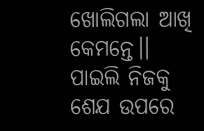ଖୋଲିଗଲା ଆଖି କେମନ୍ତେ।।
ପାଇଲି ନିଜକୁ ଶେଯ ଉପରେ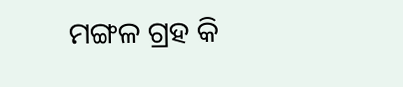ମଙ୍ଗଳ ଗ୍ରହ କି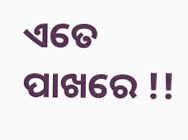ଏତେ ପାଖରେ !!